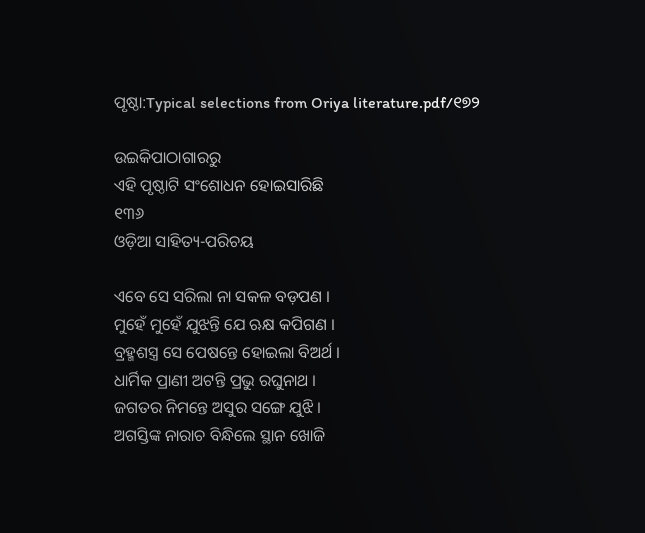ପୃଷ୍ଠା:Typical selections from Oriya literature.pdf/୧୭୨

ଉଇକିପାଠାଗାର‌ରୁ
ଏହି ପୃଷ୍ଠାଟି ସଂଶୋଧନ ହୋଇସାରିଛି
୧୩୬
ଓଡ଼ିଆ ସାହିତ୍ୟ-ପରିଚୟ

ଏବେ ସେ ସରିଲା ନା ସକଳ ବଡ଼ପଣ ।
ମୁହେଁ ମୁହେଁ ଯୁଝନ୍ତି ଯେ ଋକ୍ଷ କପିଗଣ ।
ବ୍ରହ୍ମଶସ୍ତ୍ର ସେ ପେଷନ୍ତେ ହୋଇଲା ବିଅର୍ଥ ।
ଧାର୍ମିକ ପ୍ରାଣୀ ଅଟନ୍ତି ପ୍ରଭୁ ରଘୁନାଥ ।
ଜଗତର ନିମନ୍ତେ ଅସୁର ସଙ୍ଗେ ଯୁଝି ।
ଅଗସ୍ତିଙ୍କ ନାରାଚ ବିନ୍ଧିଲେ ସ୍ଥାନ ଖୋଜି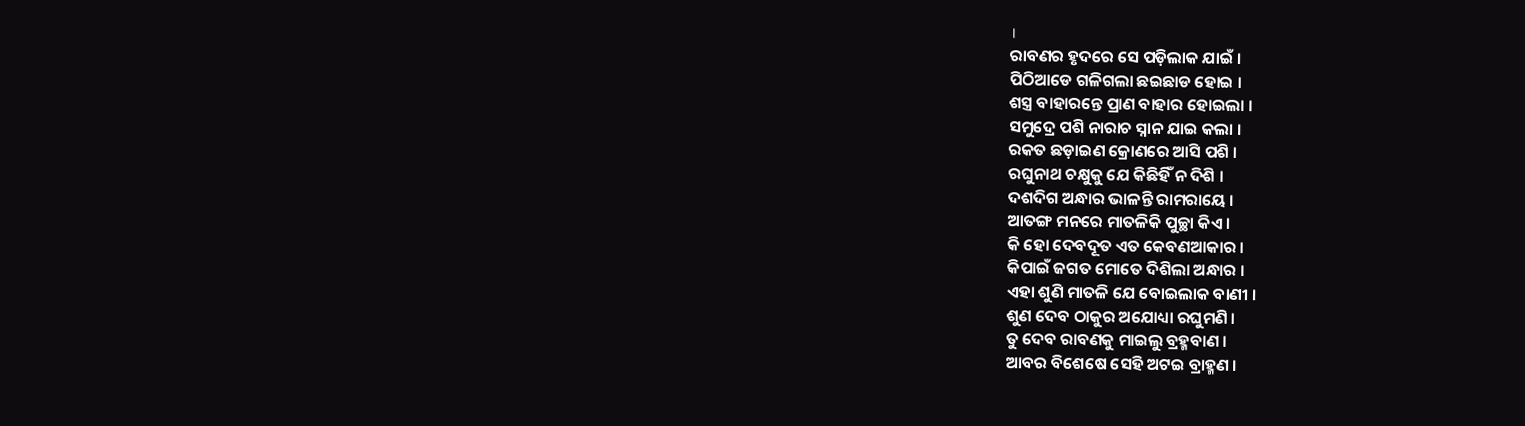।
ରାବଣର ହୃଦରେ ସେ ପଡ଼ିଲାକ ଯାଇଁ ।
ପିଠିଆଡେ ଗଳିଗଲା ଛଇଛାଡ ହୋଇ ।
ଶସ୍ତ୍ର ବାହାରନ୍ତେ ପ୍ରାଣ ବାହାର ହୋଇଲା ।
ସମୁଦ୍ରେ ପଶି ନାରାଚ ସ୍ନାନ ଯାଇ କଲା ।
ରକତ ଛଡ଼ାଇଣ କ୍ରୋଣରେ ଆସି ପଶି ।
ରଘୁନାଥ ଚକ୍ଷୁକୁ ଯେ କିଛିହିଁ ନ ଦିଶି ।
ଦଶଦିଗ ଅନ୍ଧାର ଭାଳ‌ନ୍ତି ରାମରାୟେ ।
ଆତଙ୍ଗ ମନରେ ମାତଳିକି ପୁଚ୍ଛା କିଏ ।
କି ହୋ ଦେବଦୂତ ଏତ କେବଣଆକାର ।
କିପାଇଁ ଜଗତ ମୋତେ ଦିଶିଲା ଅନ୍ଧାର ।
ଏହା ଶୁଣି ମାତଳି ଯେ ବୋଇଲାକ ବାଣୀ ।
ଶୁଣ ଦେବ ଠାକୁର ଅଯୋଧ୍ୟା ରଘୁମଣି ।
ତୁ ଦେବ ରାବଣକୁ ମାଇଲୁ ବ୍ରହ୍ମ‌ବାଣ ।
ଆବର ବିଶେଷେ ସେହି ଅଟଇ ବ୍ରାହ୍ମଣ ।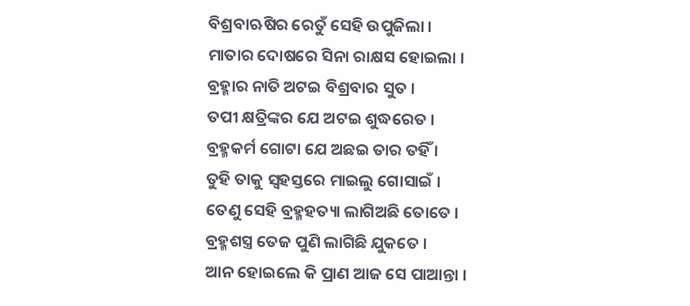ବିଶ୍ରବାଋଷିର ରେତୁଁ ସେହି ଉପୁଜିଲା ।
ମାତାର ଦୋଷରେ ସିନା ରାକ୍ଷସ ହୋଇଲା ।
ବ୍ରହ୍ମାର ନାତି ଅଟଇ ବିଶ୍ରବାର ସୁତ ।
ତପୀ କ୍ଷତ୍ରିଙ୍କର ଯେ ଅଟଇ ଶୁଦ୍ଧରେତ ।
ବ୍ରହ୍ମକର୍ମ ଗୋଟା ଯେ ଅଛଇ ତାର ତ‌ହିଁ ।
ତୁହି ତାକୁ ସ୍ୱହସ୍ତରେ ମାଇଲୁ ଗୋସାଇଁ ।
ତେଣୁ ସେହି ବ୍ରହ୍ମହତ୍ୟା ଲାଗିଅଛି ତୋତେ ।
ବ୍ରହ୍ମଶସ୍ତ୍ର ତେଜ ପୁଣି ଲାଗିଛି ଯୁକତେ ।
ଆନ ହୋଇଲେ କି ପ୍ରାଣ ଆଜ ସେ ପାଆନ୍ତା ।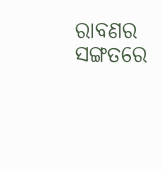ରାବଣର ସଙ୍ଗତରେ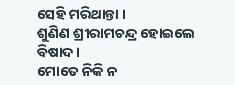ସେହି ମରିଥାନ୍ତା ।
ଶୁଣିଣ ଶ୍ରୀରାମଚନ୍ଦ୍ର ହୋଇଲେ ବିଷାଦ ।
ମୋତେ ନିକି ନ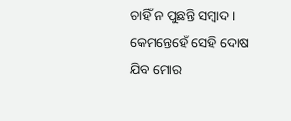ଚାହିଁ ନ ପୁଛନ୍ତି ସମ୍ବାଦ ।
କେମନ୍ତେହେଁ ସେହି ଦୋଷ ଯିବ ମୋର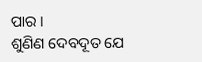ପାର ।
ଶୁଣିଣ ଦେବଦୂତ ଯେ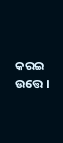କରଇ ଉତ୍ତେ ।